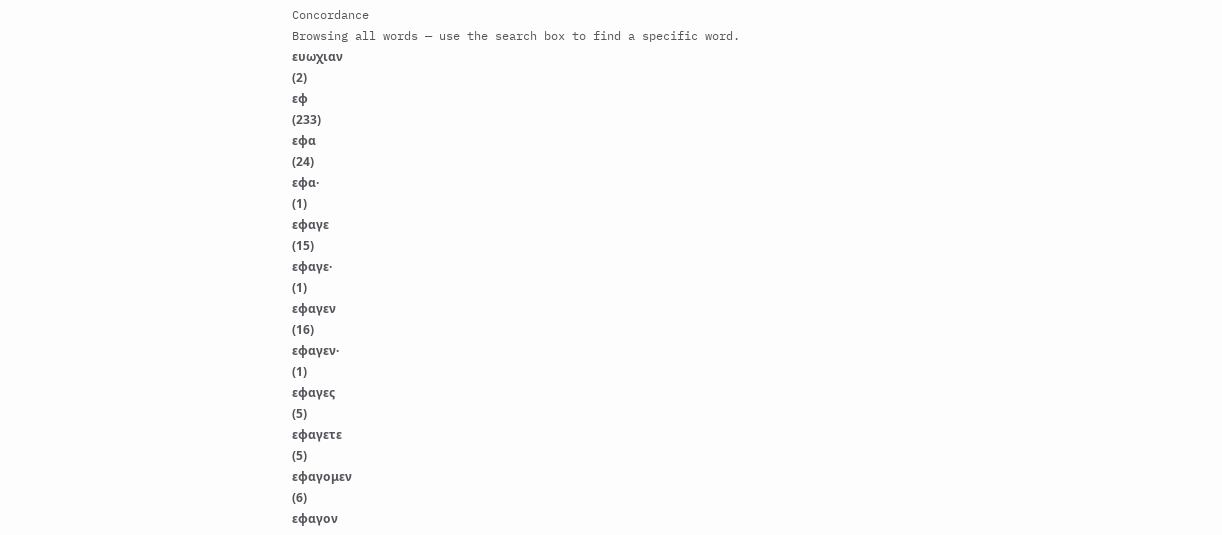Concordance
Browsing all words — use the search box to find a specific word.
ευωχιαν
(2)
εφ
(233)
εφα
(24)
εφα·
(1)
εφαγε
(15)
εφαγε·
(1)
εφαγεν
(16)
εφαγεν·
(1)
εφαγες
(5)
εφαγετε
(5)
εφαγομεν
(6)
εφαγον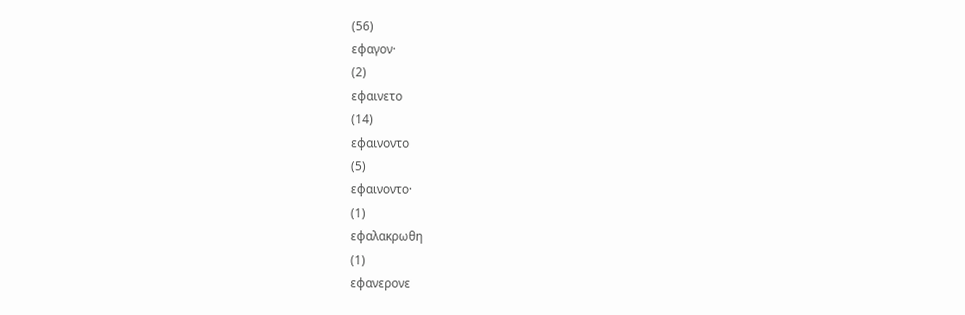(56)
εφαγον·
(2)
εφαινετο
(14)
εφαινοντο
(5)
εφαινοντο·
(1)
εφαλακρωθη
(1)
εφανερονε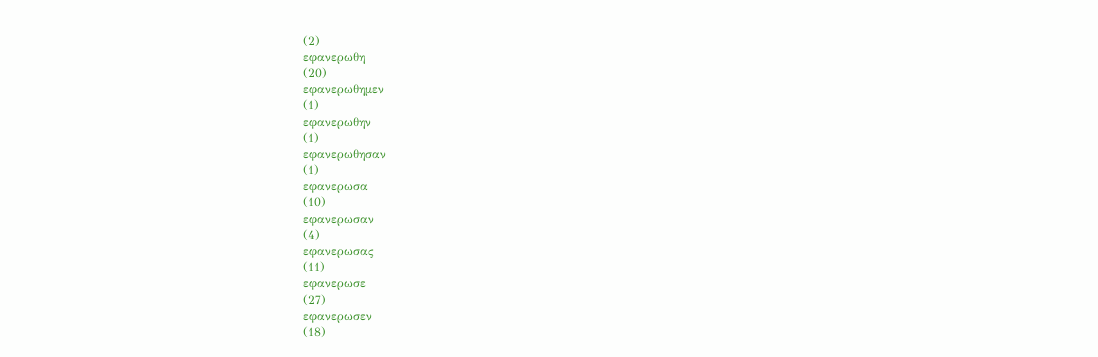(2)
εφανερωθη
(20)
εφανερωθημεν
(1)
εφανερωθην
(1)
εφανερωθησαν
(1)
εφανερωσα
(10)
εφανερωσαν
(4)
εφανερωσας
(11)
εφανερωσε
(27)
εφανερωσεν
(18)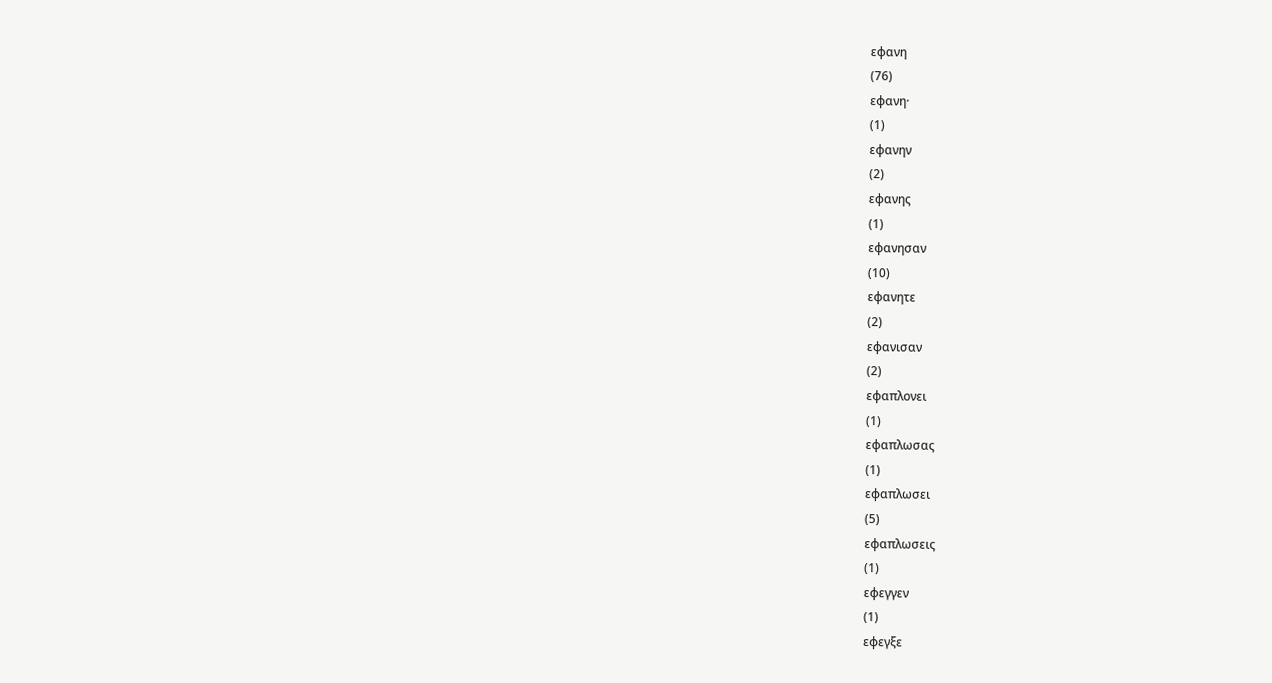εφανη
(76)
εφανη·
(1)
εφανην
(2)
εφανης
(1)
εφανησαν
(10)
εφανητε
(2)
εφανισαν
(2)
εφαπλονει
(1)
εφαπλωσας
(1)
εφαπλωσει
(5)
εφαπλωσεις
(1)
εφεγγεν
(1)
εφεγξε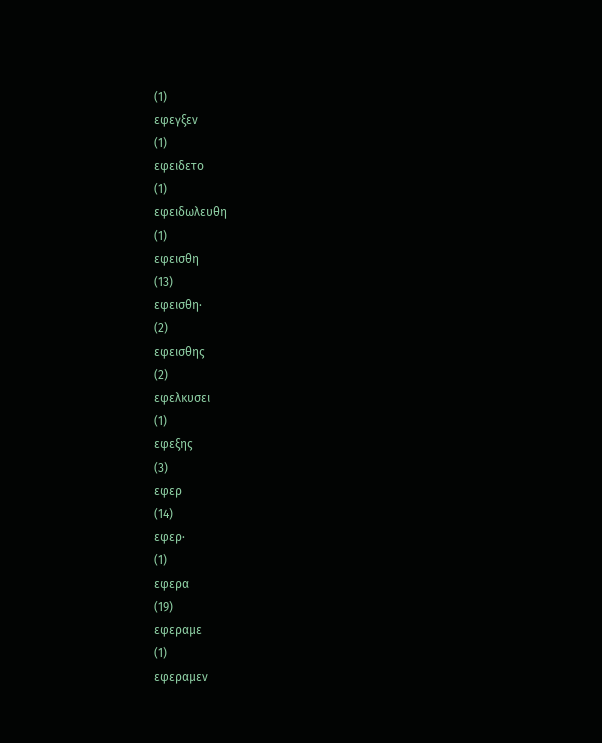(1)
εφεγξεν
(1)
εφειδετο
(1)
εφειδωλευθη
(1)
εφεισθη
(13)
εφεισθη·
(2)
εφεισθης
(2)
εφελκυσει
(1)
εφεξης
(3)
εφερ
(14)
εφερ·
(1)
εφερα
(19)
εφεραμε
(1)
εφεραμεν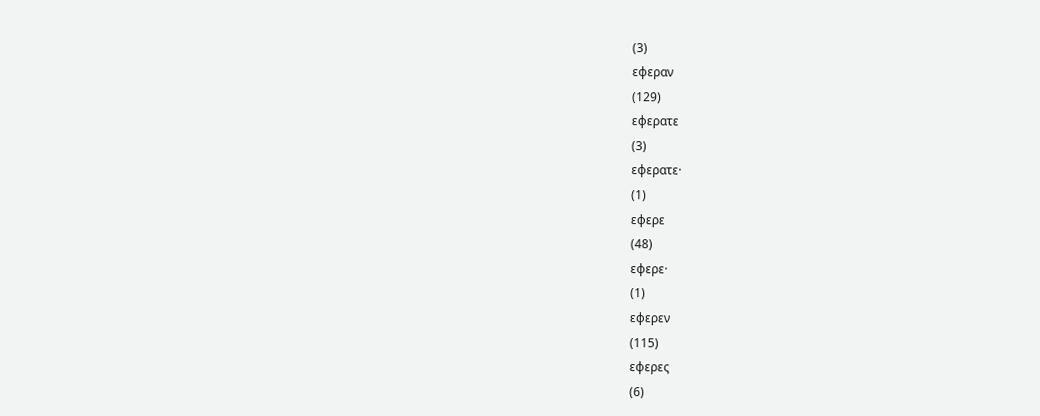(3)
εφεραν
(129)
εφερατε
(3)
εφερατε·
(1)
εφερε
(48)
εφερε·
(1)
εφερεν
(115)
εφερες
(6)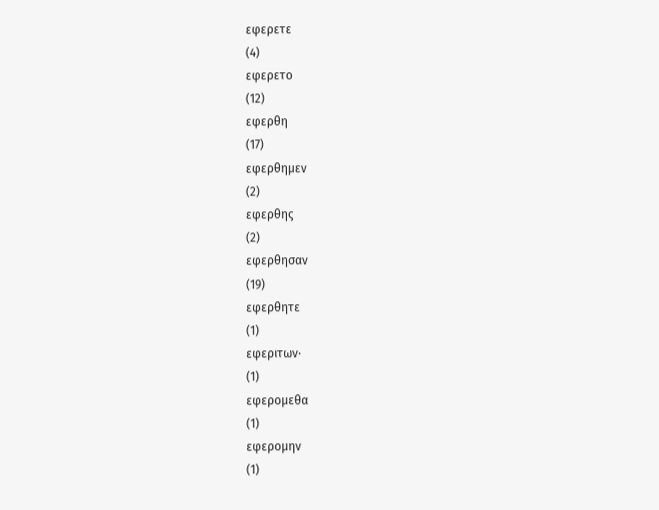εφερετε
(4)
εφερετο
(12)
εφερθη
(17)
εφερθημεν
(2)
εφερθης
(2)
εφερθησαν
(19)
εφερθητε
(1)
εφεριτων·
(1)
εφερομεθα
(1)
εφερομην
(1)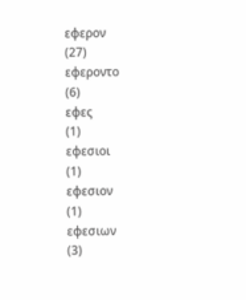εφερον
(27)
εφεροντο
(6)
εφες
(1)
εφεσιοι
(1)
εφεσιον
(1)
εφεσιων
(3)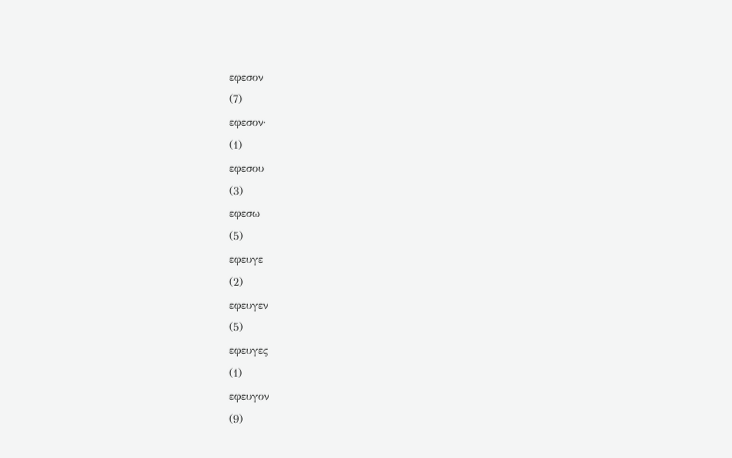εφεσον
(7)
εφεσον·
(1)
εφεσου
(3)
εφεσω
(5)
εφευγε
(2)
εφευγεν
(5)
εφευγες
(1)
εφευγον
(9)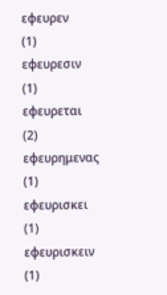εφευρεν
(1)
εφευρεσιν
(1)
εφευρεται
(2)
εφευρημενας
(1)
εφευρισκει
(1)
εφευρισκειν
(1)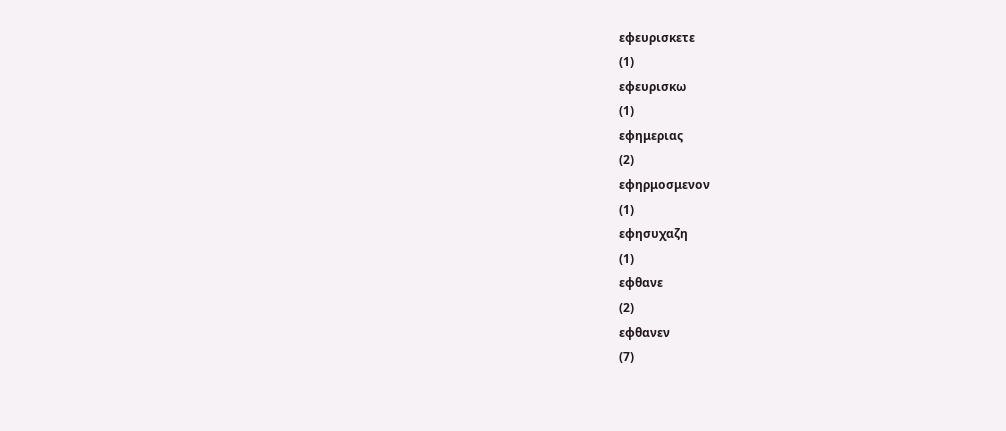εφευρισκετε
(1)
εφευρισκω
(1)
εφημεριας
(2)
εφηρμοσμενον
(1)
εφησυχαζη
(1)
εφθανε
(2)
εφθανεν
(7)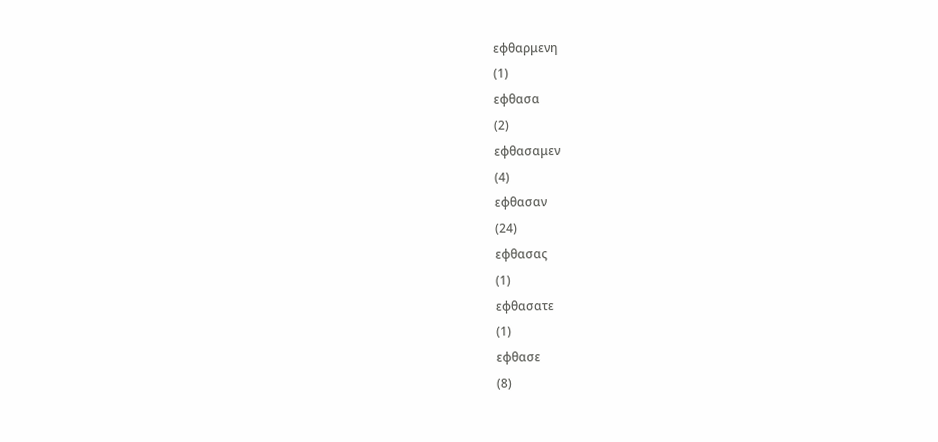εφθαρμενη
(1)
εφθασα
(2)
εφθασαμεν
(4)
εφθασαν
(24)
εφθασας
(1)
εφθασατε
(1)
εφθασε
(8)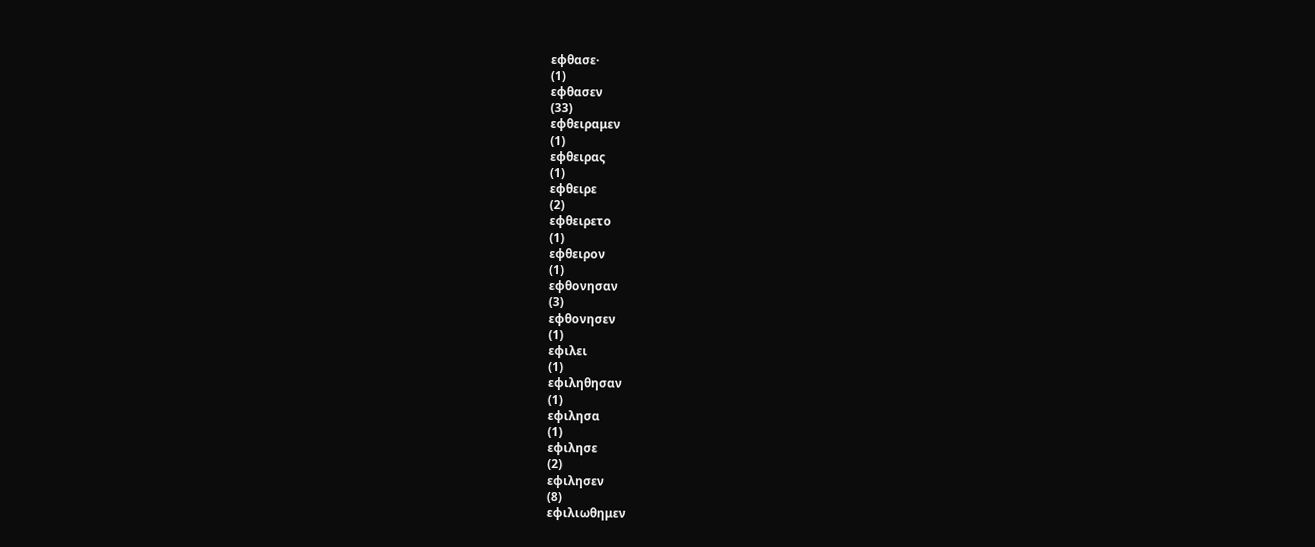εφθασε·
(1)
εφθασεν
(33)
εφθειραμεν
(1)
εφθειρας
(1)
εφθειρε
(2)
εφθειρετο
(1)
εφθειρον
(1)
εφθονησαν
(3)
εφθονησεν
(1)
εφιλει
(1)
εφιληθησαν
(1)
εφιλησα
(1)
εφιλησε
(2)
εφιλησεν
(8)
εφιλιωθημεν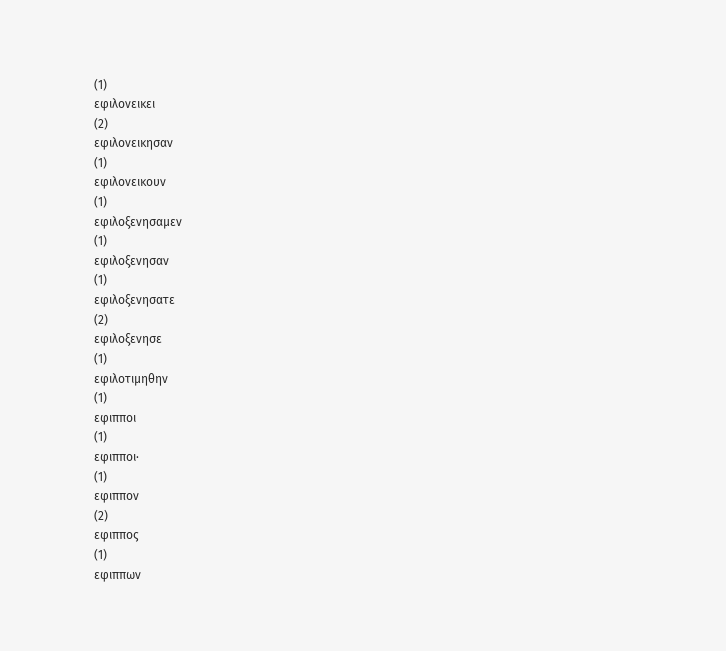(1)
εφιλονεικει
(2)
εφιλονεικησαν
(1)
εφιλονεικουν
(1)
εφιλοξενησαμεν
(1)
εφιλοξενησαν
(1)
εφιλοξενησατε
(2)
εφιλοξενησε
(1)
εφιλοτιμηθην
(1)
εφιπποι
(1)
εφιπποι·
(1)
εφιππον
(2)
εφιππος
(1)
εφιππων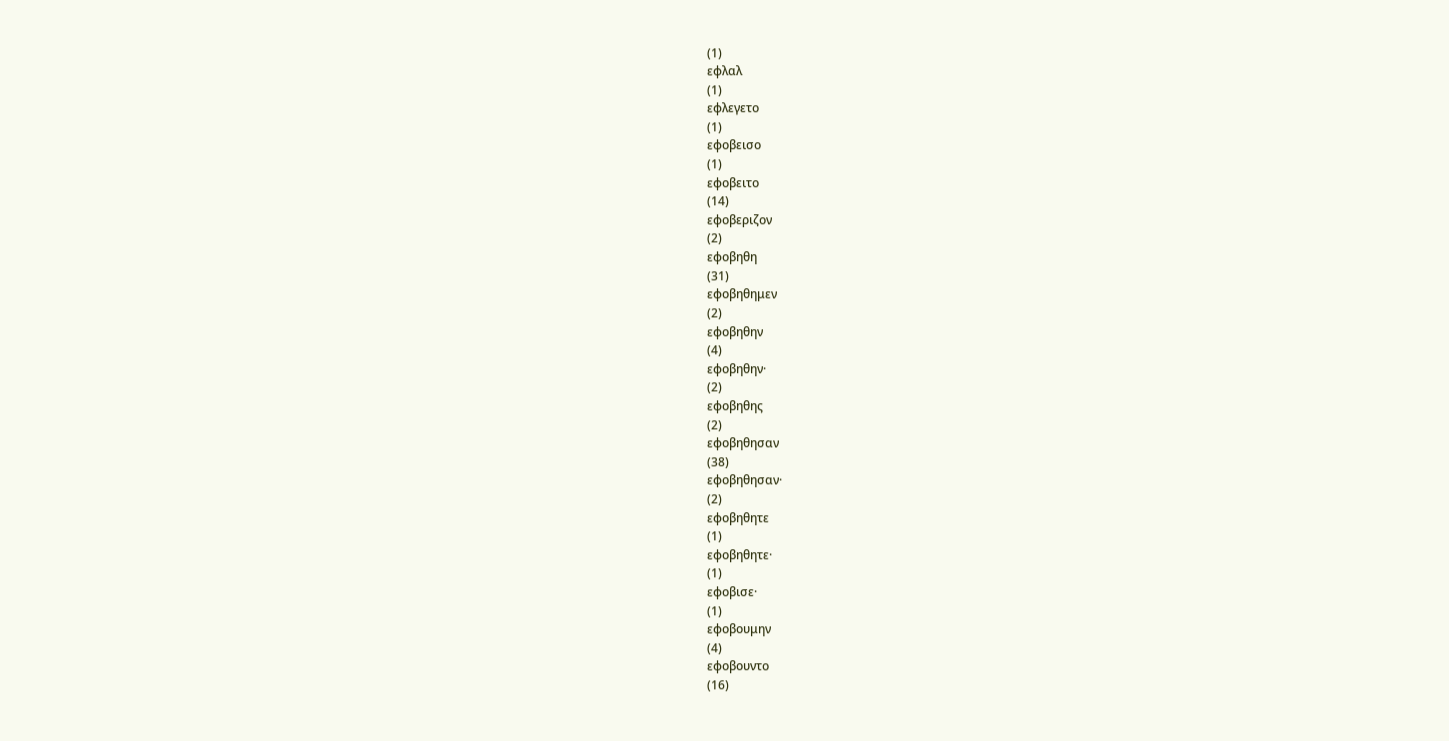(1)
εφλαλ
(1)
εφλεγετο
(1)
εφοβεισο
(1)
εφοβειτο
(14)
εφοβεριζον
(2)
εφοβηθη
(31)
εφοβηθημεν
(2)
εφοβηθην
(4)
εφοβηθην·
(2)
εφοβηθης
(2)
εφοβηθησαν
(38)
εφοβηθησαν·
(2)
εφοβηθητε
(1)
εφοβηθητε·
(1)
εφοβισε·
(1)
εφοβουμην
(4)
εφοβουντο
(16)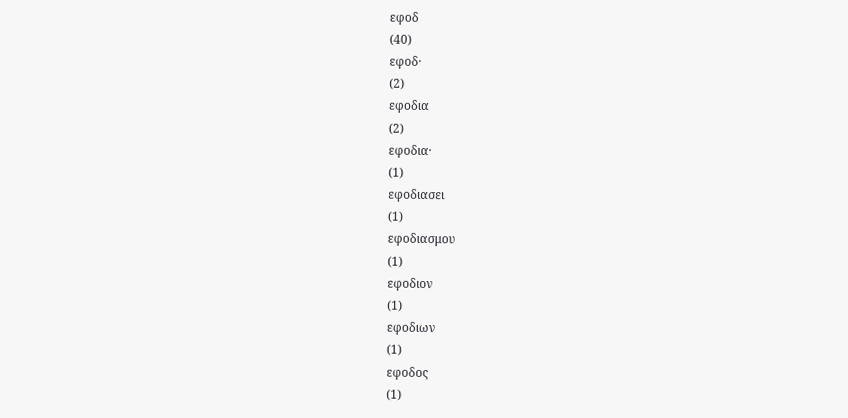εφοδ
(40)
εφοδ·
(2)
εφοδια
(2)
εφοδια·
(1)
εφοδιασει
(1)
εφοδιασμου
(1)
εφοδιον
(1)
εφοδιων
(1)
εφοδος
(1)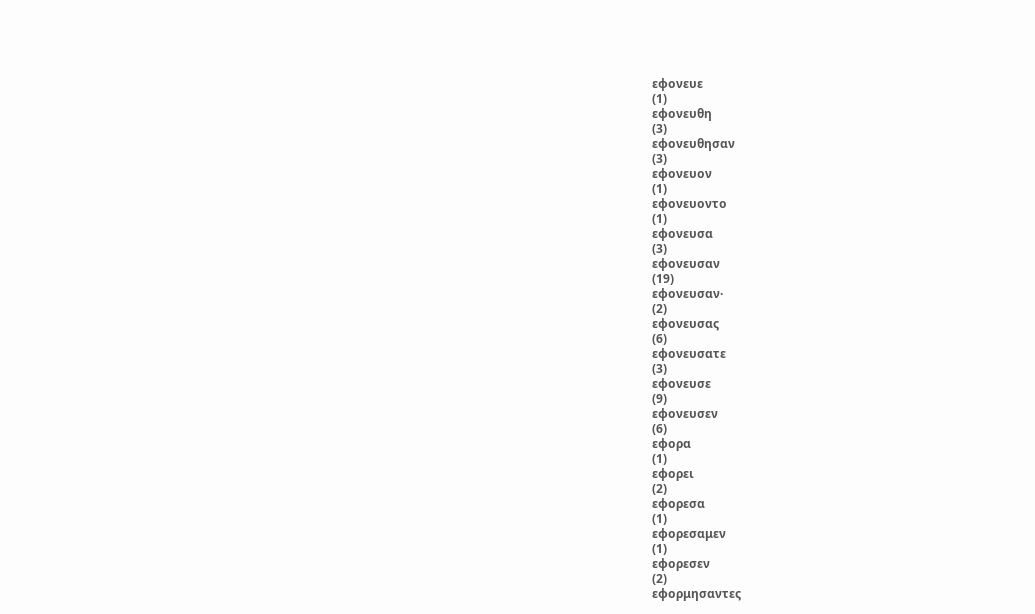εφονευε
(1)
εφονευθη
(3)
εφονευθησαν
(3)
εφονευον
(1)
εφονευοντο
(1)
εφονευσα
(3)
εφονευσαν
(19)
εφονευσαν·
(2)
εφονευσας
(6)
εφονευσατε
(3)
εφονευσε
(9)
εφονευσεν
(6)
εφορα
(1)
εφορει
(2)
εφορεσα
(1)
εφορεσαμεν
(1)
εφορεσεν
(2)
εφορμησαντες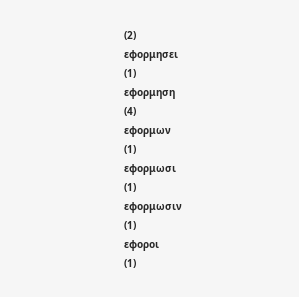(2)
εφορμησει
(1)
εφορμηση
(4)
εφορμων
(1)
εφορμωσι
(1)
εφορμωσιν
(1)
εφοροι
(1)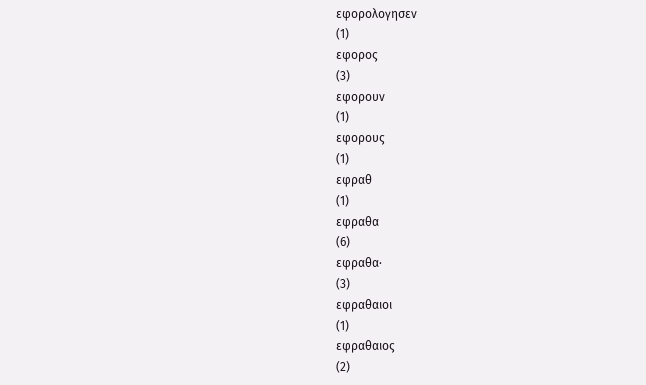εφορολογησεν
(1)
εφορος
(3)
εφορουν
(1)
εφορους
(1)
εφραθ
(1)
εφραθα
(6)
εφραθα·
(3)
εφραθαιοι
(1)
εφραθαιος
(2)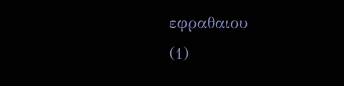εφραθαιου
(1)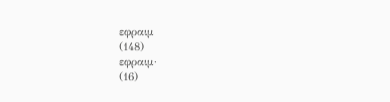εφραιμ
(148)
εφραιμ·
(16)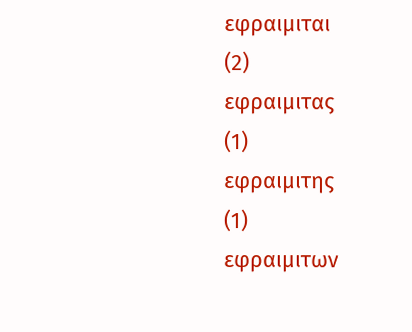εφραιμιται
(2)
εφραιμιτας
(1)
εφραιμιτης
(1)
εφραιμιτων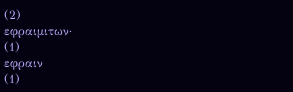(2)
εφραιμιτων·
(1)
εφραιν
(1)